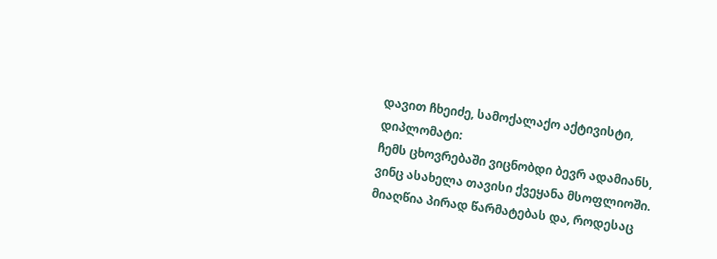დავით ჩხეიძე, სამოქალაქო აქტივისტი, დიპლომატი:
ჩემს ცხოვრებაში ვიცნობდი ბევრ ადამიანს, ვინც ასახელა თავისი ქვეყანა მსოფლიოში.
მიაღწია პირად წარმატებას და, როდესაც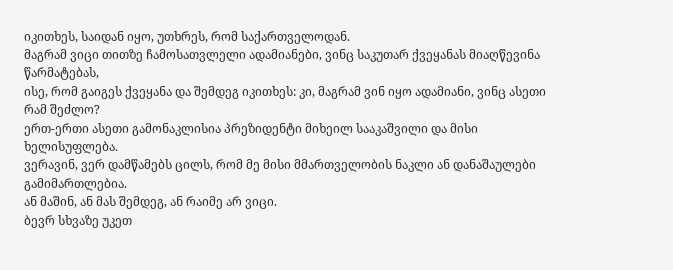იკითხეს, საიდან იყო, უთხრეს, რომ საქართველოდან.
მაგრამ ვიცი თითზე ჩამოსათვლელი ადამიანები, ვინც საკუთარ ქვეყანას მიაღწევინა წარმატებას,
ისე, რომ გაიგეს ქვეყანა და შემდეგ იკითხეს: კი, მაგრამ ვინ იყო ადამიანი, ვინც ასეთი რამ შეძლო?
ერთ-ერთი ასეთი გამონაკლისია პრეზიდენტი მიხეილ სააკაშვილი და მისი ხელისუფლება.
ვერავინ, ვერ დამწამებს ცილს, რომ მე მისი მმართველობის ნაკლი ან დანაშაულები გამიმართლებია.
ან მაშინ, ან მას შემდეგ, ან რაიმე არ ვიცი.
ბევრ სხვაზე უკეთ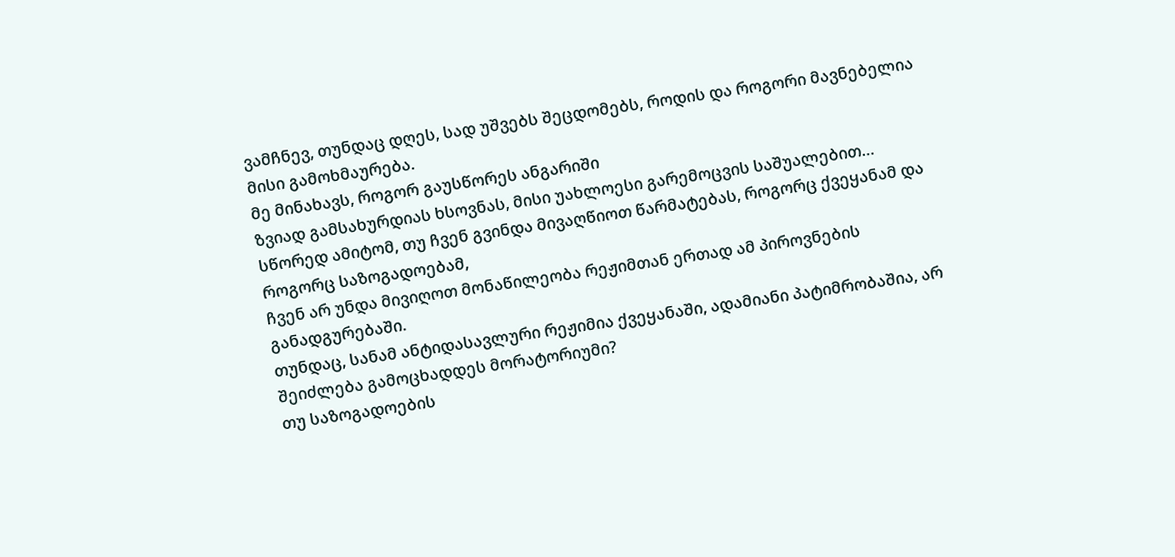ვამჩნევ, თუნდაც დღეს, სად უშვებს შეცდომებს, როდის და როგორი მავნებელია მისი გამოხმაურება.
მე მინახავს, როგორ გაუსწორეს ანგარიში
ზვიად გამსახურდიას ხსოვნას, მისი უახლოესი გარემოცვის საშუალებით…
სწორედ ამიტომ, თუ ჩვენ გვინდა მივაღწიოთ წარმატებას, როგორც ქვეყანამ და როგორც საზოგადოებამ,
ჩვენ არ უნდა მივიღოთ მონაწილეობა რეჟიმთან ერთად ამ პიროვნების განადგურებაში.
თუნდაც, სანამ ანტიდასავლური რეჟიმია ქვეყანაში, ადამიანი პატიმრობაშია, არ შეიძლება გამოცხადდეს მორატორიუმი?
თუ საზოგადოების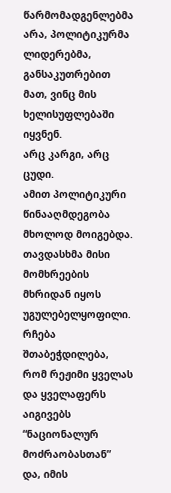წარმომადგენლებმა არა, პოლიტიკურმა ლიდერებმა, განსაკუთრებით მათ, ვინც მის ხელისუფლებაში იყვნენ.
არც კარგი, არც ცუდი.
ამით პოლიტიკური წინააღმდეგობა მხოლოდ მოიგებდა. თავდასხმა მისი მომხრეების მხრიდან იყოს უგულებელყოფილი.
რჩება შთაბეჭდილება, რომ რეჟიმი ყველას და ყველაფერს აიგივებს “ნაციონალურ მოძრაობასთან”
და, იმის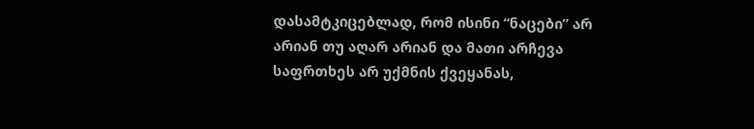დასამტკიცებლად, რომ ისინი “ნაცები” არ არიან თუ აღარ არიან და მათი არჩევა საფრთხეს არ უქმნის ქვეყანას,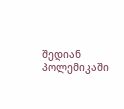შედიან პოლემიკაში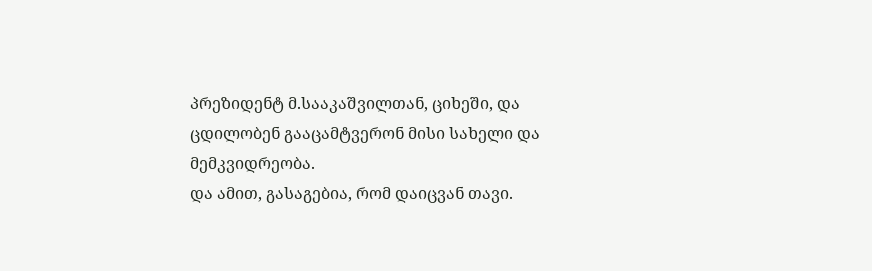პრეზიდენტ მ.სააკაშვილთან, ციხეში, და ცდილობენ გააცამტვერონ მისი სახელი და მემკვიდრეობა.
და ამით, გასაგებია, რომ დაიცვან თავი.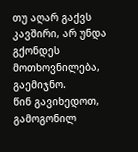თუ აღარ გაქვს კავშირი, არ უნდა გქონდეს მოთხოვნილება, გაემიჯნო.
წინ გავიხედოთ, გამოგონილ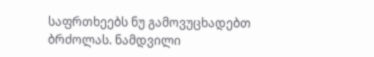საფრთხეებს ნუ გამოვუცხადებთ ბრძოლას. ნამდვილი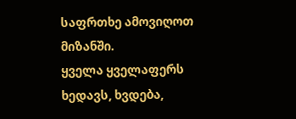საფრთხე ამოვიღოთ მიზანში.
ყველა ყველაფერს ხედავს, ხვდება,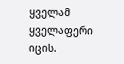ყველამ ყველაფერი იცის.